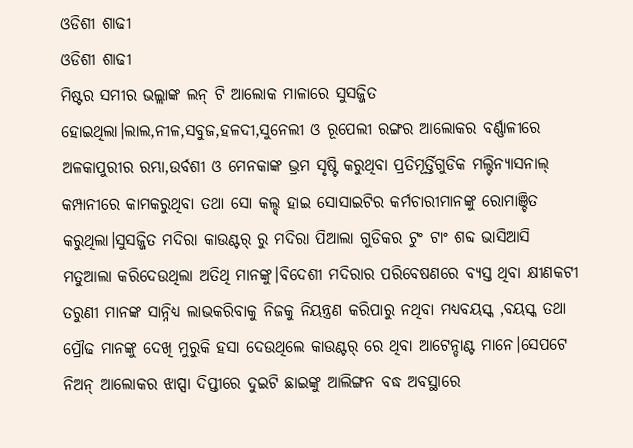ଓଡିଶୀ ଶାଢୀ
ଓଡିଶୀ ଶାଢୀ
ମିଷ୍ଟର ସମୀର ଭଲ୍ଲାଙ୍କ ଲନ୍ ଟି ଆଲୋକ ମାଳାରେ ସୁସଜ୍ଜିତ ହୋଇଥିଲା।ଲାଲ,ନୀଳ,ସବୁଜ,ହଳଦୀ,ସୁନେଲୀ ଓ ରୂପେଲୀ ରଙ୍ଗର ଆଲୋକର ବର୍ଣ୍ଣାଳୀରେ ଅଳକାପୁରୀର ରମ୍ଭା,ଉର୍ବଶୀ ଓ ମେନକାଙ୍କ ଭ୍ରମ ସୃଷ୍ଟି କରୁଥିବା ପ୍ରତିମୂର୍ତ୍ତିଗୁଡିକ ମଲ୍ଟିନ୍ୟାସନାଲ୍ କମ୍ପାନୀରେ କାମକରୁଥିବା ତଥା ସୋ କଲ୍ଡ୍ ହାଇ ସୋସାଇଟିର କର୍ମଚାରୀମାନଙ୍କୁ ରୋମାଞ୍ଚିତ କରୁଥିଲା।ସୁସଜ୍ଜିତ ମଦିରା କାଉଣ୍ଟର୍ ରୁ ମଦିରା ପିଆଲା ଗୁଡିକର ଟୁଂ ଟାଂ ଶବ୍ଦ ଭାସିଆସି ମତୁଆଲା କରିଦେଉଥିଲା ଅତିଥି ମାନଙ୍କୁ।ବିଦେଶୀ ମଦିରାର ପରିବେଷଣରେ ବ୍ୟସ୍ତ ଥିବା କ୍ଷୀଣକଟୀ ତରୁଣୀ ମାନଙ୍କ ସାନ୍ନିଧ୍ୟ ଲାଭକରିବାକୁ ନିଜକୁ ନିୟନ୍ତ୍ରଣ କରିପାରୁ ନଥିବା ମଧ୍ୟବୟସ୍କ ,ବୟସ୍କ ତଥା ପ୍ରୌଢ ମାନଙ୍କୁ ଦେଖି ମୁରୁକି ହସା ଦେଉଥିଲେ କାଉଣ୍ଟର୍ ରେ ଥିବା ଆଟେନ୍ଡାଣ୍ଟ ମାନେ।ସେପଟେ ନିଅନ୍ ଆଲୋକର ଝାପ୍ସା ଦିପ୍ତୀରେ ଦୁଇଟି ଛାଇଙ୍କୁ ଆଲିଙ୍ଗନ ବଦ୍ଧ ଅବସ୍ଥାରେ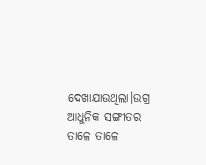ଦେଖାଯାଉଥିଲା।ଉଗ୍ର ଆଧୁନିକ ସଙ୍ଗୀତର ତାଳେ ତାଳେ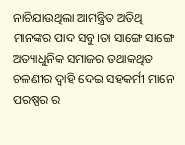ନାଚିଯାଉଥିଲା ଆମନ୍ତ୍ରିତ ଅତିଥି ମାନଙ୍କର ପାଦ ସବୁ।ତା ସାଙ୍ଗେ ସାଙ୍ଗେ ଅତ୍ୟାଧୁନିକ ସମାଜର ତଥାକଥିତ ଚଳଣୀର ଦ୍ବାହି ଦେଇ ସହକର୍ମୀ ମାନେ ପରଷ୍ପର ର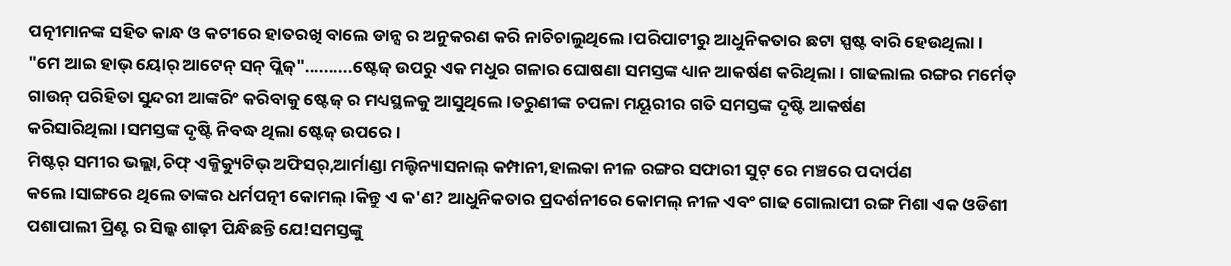ପତ୍ନୀମାନଙ୍କ ସହିତ କାନ୍ଧ ଓ କଟୀରେ ହାତରଖି ବାଲେ ଡାନ୍ସ ର ଅନୁକରଣ କରି ନାଚିଚାଲୁଥିଲେ।ପରିପାଟୀରୁ ଆଧୁନିକତାର ଛଟା ସ୍ପଷ୍ଟ ବାରି ହେଉଥିଲା।
"ମେ ଆଇ ହାଭ୍ ୟୋର୍ ଆଟେନ୍ ସନ୍ ପ୍ଲିଜ୍"..........ଷ୍ଟେଜ୍ ଉପରୁ ଏକ ମଧୁର ଗଳାର ଘୋଷଣା ସମସ୍ତଙ୍କ ଧ୍ୟାନ ଆକର୍ଷଣ କରିଥିଲା। ଗାଢଲାଲ ରଙ୍ଗର ମର୍ମେଡ୍ ଗାଉନ୍ ପରିହିତା ସୁନ୍ଦରୀ ଆଙ୍କରିଂ କରିବାକୁ ଷ୍ଟେଜ୍ ର ମଧ୍ୟସ୍ଥଳକୁ ଆସୁଥିଲେ।ତରୁଣୀଙ୍କ ଚପଳା ମୟୂରୀର ଗତି ସମସ୍ତଙ୍କ ଦୃଷ୍ଟି ଆକର୍ଷଣ କରିସାରିଥିଲା।ସମସ୍ତଙ୍କ ଦୃଷ୍ଟି ନିବଦ୍ଧ ଥିଲା ଷ୍ଟେଜ୍ ଉପରେ।
ମିଷ୍ଟର୍ ସମୀର ଭଲ୍ଲା,ଚିଫ୍ ଏକ୍ଜିକ୍ୟୁଟିଭ୍ ଅଫିସର୍,ଆର୍ମାଣ୍ଡା ମଲ୍ଟିନ୍ୟାସନାଲ୍ କମ୍ପାନୀ,ହାଲକା ନୀଳ ରଙ୍ଗର ସଫାରୀ ସୁଟ୍ ରେ ମଞ୍ଚରେ ପଦାର୍ପଣ କଲେ।ସାଙ୍ଗରେ ଥିଲେ ତାଙ୍କର ଧର୍ମପତ୍ନୀ କୋମଲ୍।କିନ୍ତୁ ଏ କ'ଣ? ଆଧୁନିକତାର ପ୍ରଦର୍ଶନୀରେ କୋମଲ୍ ନୀଳ ଏବଂ ଗାଢ ଗୋଲାପୀ ରଙ୍ଗ ମିଶା ଏକ ଓଡିଶୀ ପଶାପାଲୀ ପ୍ରିଣ୍ଟ ର ସିଲ୍କ ଶାଢ଼ୀ ପିନ୍ଧିଛନ୍ତି ଯେ!ସମସ୍ତଙ୍କୁ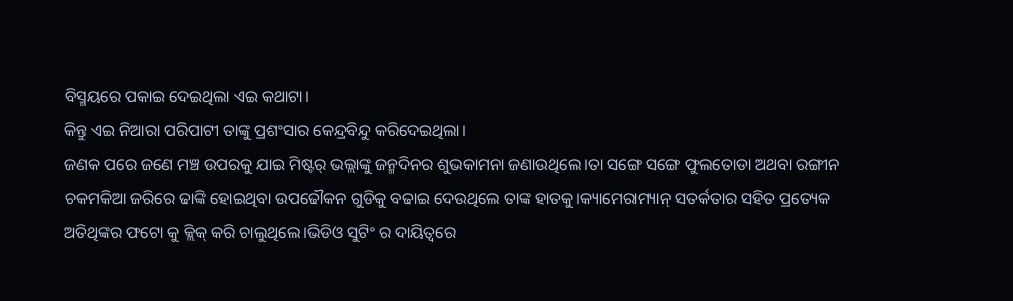ବିସ୍ମୟରେ ପକାଇ ଦେଇଥିଲା ଏଇ କଥାଟା।
କିନ୍ତୁ ଏଇ ନିଆରା ପରିପାଟୀ ତାଙ୍କୁ ପ୍ରଶଂସାର କେନ୍ଦ୍ରବିନ୍ଦୁ କରିଦେଇଥିଲା।
ଜଣକ ପରେ ଜଣେ ମଞ୍ଚ ଉପରକୁ ଯାଇ ମିଷ୍ଟର୍ ଭଲ୍ଲାଙ୍କୁ ଜନ୍ମଦିନର ଶୁଭକାମନା ଜଣାଉଥିଲେ।ତା ସଙ୍ଗେ ସଙ୍ଗେ ଫୁଲତୋଡା ଅଥବା ରଙ୍ଗୀନ ଚକମକିଆ ଜରିରେ ଢାଙ୍କି ହୋଇଥିବା ଉପଢୌକନ ଗୁଡିକୁ ବଢାଇ ଦେଉଥିଲେ ତାଙ୍କ ହାତକୁ।କ୍ୟାମେରାମ୍ୟାନ୍ ସତର୍କତାର ସହିତ ପ୍ରତ୍ୟେକ ଅତିଥିଙ୍କର ଫଟୋ କୁ କ୍ଲିକ୍ କରି ଚାଲୁଥିଲେ।ଭିଡିଓ ସୁଟିଂ ର ଦାୟିତ୍ୱରେ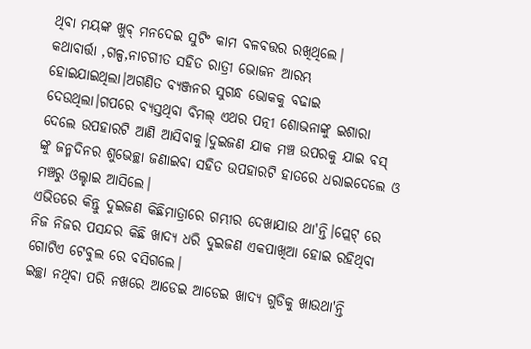ଥିବା ମୟଙ୍କ ଖୁବ୍ ମନଦେଇ ସୁଟିଂ କାମ ବଳବତ୍ତର ରଖିଥିଲେ।
କଥାବାର୍ତ୍ତା ,ଗଳ୍ପ,ନାଚଗୀତ ସହିତ ରାତ୍ରୀ ଭୋଜନ ଆରମ୍ଭ ହୋଇଯାଇଥିଲା।ଅଗଣିତ ବ୍ୟଞ୍ଜନର ସୁଗନ୍ଧ ଭୋକକୁ ବଢାଇ ଦେଉଥିଲା।ଗପରେ ବ୍ୟସ୍ତଥିବା ବିମଲ୍ ଏଥର ପତ୍ନୀ ଶୋଭନାଙ୍କୁ ଇଶାରା ଦେଲେ ଉପହାରଟି ଆଣି ଆସିବାକୁ।ଦୁଇଜଣ ଯାକ ମଞ୍ଚ ଉପରକୁ ଯାଇ ବସ୍ ଙ୍କୁ ଜନ୍ମଦିନର ଶୁଭେଚ୍ଛା ଜଣାଇବା ସହିତ ଉପହାରଟି ହାତରେ ଧରାଇଦେଲେ ଓ ମଞ୍ଚରୁ ଓଲ୍ହାଇ ଆସିଲେ।
ଏଭିତରେ କିନ୍ତୁ ଦୁଇଜଣ କିଛିମାତ୍ରାରେ ଗମ୍ଭୀର ଦେଖାଯାଉ ଥା'ନ୍ତି।ପ୍ଲେଟ୍ ରେ ନିଜ ନିଜର ପସନ୍ଦର କିଛି ଖାଦ୍ୟ ଧରି ଦୁଇଜଣ ଏକପାଖିଆ ହୋଇ ରହିଥିବା ଗୋଟିଏ ଟେବୁଲ ରେ ବସିଗଲେ।
ଇଚ୍ଛା ନଥିବା ପରି ନଖରେ ଆଡେଇ ଆଡେଇ ଖାଦ୍ୟ ଗୁଡିକୁ ଖାଉଥା'ନ୍ତି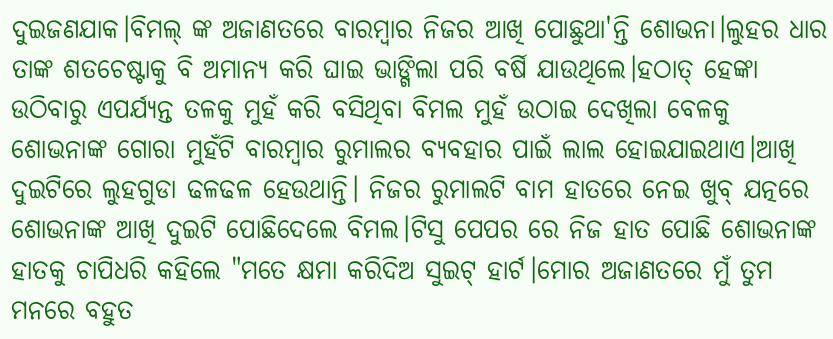ଦୁଇଜଣଯାକ।ବିମଲ୍ ଙ୍କ ଅଜାଣତରେ ବାରମ୍ବାର ନିଜର ଆଖି ପୋଛୁଥା'ନ୍ତି ଶୋଭନା।ଲୁହର ଧାର ତାଙ୍କ ଶତଚେଷ୍ଟାକୁ ବି ଅମାନ୍ୟ କରି ଘାଇ ଭାଙ୍ଗିଲା ପରି ବର୍ଷି ଯାଉଥିଲେ।ହଠାତ୍ ହେଙ୍କା ଉଠିବାରୁ ଏପର୍ଯ୍ୟନ୍ତ ତଳକୁ ମୁହଁ କରି ବସିଥିବା ବିମଲ ମୁହଁ ଉଠାଇ ଦେଖିଲା ବେଳକୁ ଶୋଭନାଙ୍କ ଗୋରା ମୁହଁଟି ବାରମ୍ବାର ରୁମାଲର ବ୍ୟବହାର ପାଇଁ ଲାଲ ହୋଇଯାଇଥାଏ।ଆଖି ଦୁଇଟିରେ ଲୁହଗୁଡା ଢଳଢଳ ହେଉଥାନ୍ତି। ନିଜର ରୁମାଲଟି ବାମ ହାତରେ ନେଇ ଖୁବ୍ ଯତ୍ନରେ ଶୋଭନାଙ୍କ ଆଖି ଦୁଇଟି ପୋଛିଦେଲେ ବିମଲ।ଟିସୁ ପେପର ରେ ନିଜ ହାତ ପୋଛି ଶୋଭନାଙ୍କ ହାତକୁ ଚାପିଧରି କହିଲେ "ମତେ କ୍ଷମା କରିଦିଅ ସୁଇଟ୍ ହାର୍ଟ।ମୋର ଅଜାଣତରେ ମୁଁ ତୁମ ମନରେ ବହୁତ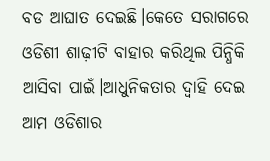ବଡ ଆଘାତ ଦେଇଛି।କେତେ ସରାଗରେ ଓଡିଶୀ ଶାଢ଼ୀଟି ବାହାର କରିଥିଲ ପିନ୍ଧିକି ଆସିବା ପାଇଁ।ଆଧୁନିକତାର ଦ୍ବାହି ଦେଇ ଆମ ଓଡିଶାର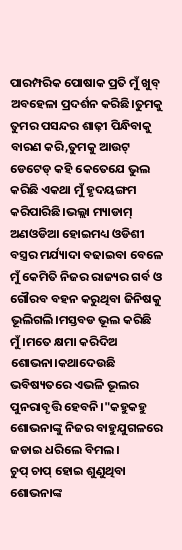ପାରମ୍ପରିକ ପୋଷାକ ପ୍ରତି ମୁଁ ଖୁବ୍ ଅବହେଳା ପ୍ରଦର୍ଶନ କରିଛି।ତୁମକୁ ତୁମର ପସନ୍ଦର ଶାଢ଼ୀ ପିନ୍ଧିବାକୁ ବାରଣ କରି,ତୁମକୁ ଆଉଟ୍ ଡେଟେଡ୍ କହି କେତେଯେ ଭୁଲ କରିଛି ଏକଥା ମୁଁ ହୃଦୟଙ୍ଗମ କରିପାରିଛି।ଭଲ୍ଲା ମ୍ୟାଡାମ୍ ଅଣଓଡିଆ ହୋଇମଧ୍ୟ ଓଡିଶୀ ବସ୍ତ୍ରର ମର୍ଯ୍ୟାଦା ବଢାଇବା ବେଳେ ମୁଁ କେମିତି ନିଜର ରାଜ୍ୟର ଗର୍ବ ଓ ଗୌରବ ବହନ କରୁଥିବା ଜିନିଷକୁ ଭୂଲିଗଲି।ମସ୍ତବଡ ଭୂଲ କରିଛି ମୁଁ।ମତେ କ୍ଷମା କରିଦିଅ ଶୋଭନା।କଥାଦେଉଛି ଭବିଷ୍ୟତରେ ଏଭଳି ଭୂଲର ପୁନରାବୃତ୍ତି ହେବନି।"କହୁକହୁ ଶୋଭନାଙ୍କୁ ନିଜର ବାହୁଯୁଗଳରେ ଜଡାଇ ଧରିଲେ ବିମଲ।
ଚୁପ୍ ଚାପ୍ ହୋଇ ଶୁଣୁଥିବା ଶୋଭନାଙ୍କ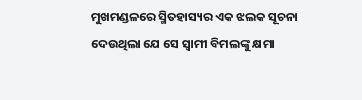ମୁଖମଣ୍ଡଳରେ ସ୍ମିତହାସ୍ୟର ଏକ ଝଲକ ସୂଚନା ଦେଉଥିଲା ଯେ ସେ ସ୍ବାମୀ ବିମଲଙ୍କୁ କ୍ଷମା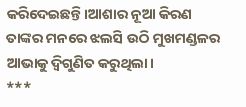କରିଦେଇଛନ୍ତି।ଆଶାର ନୂଆ କିରଣ ତାଙ୍କର ମନରେ ଝଲସି ଉଠି ମୁଖମଣ୍ଡଳର ଆଭାକୁ ଦ୍ବିଗୁଣିତ କରୁଥିଲା।
***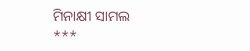ମିନାକ୍ଷୀ ସାମଲ ***